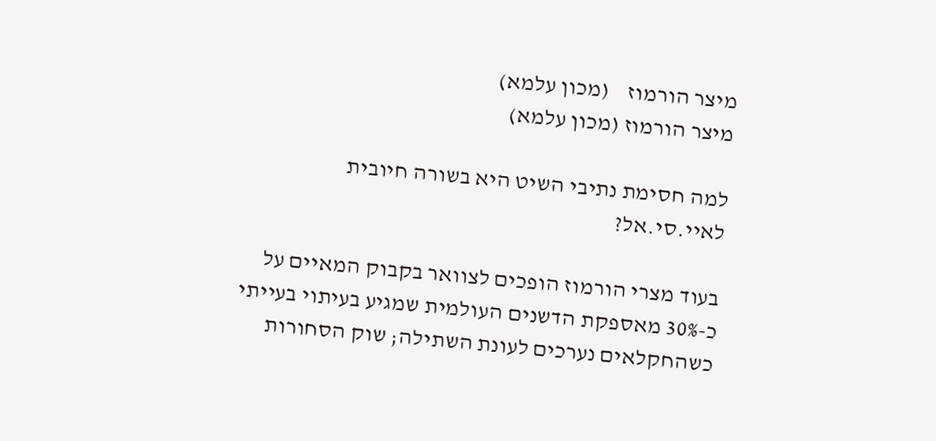מיצר הורמוז    (מכון עלמא)
מיצר הורמוז (מכון עלמא)

למה חסימת נתיבי השיט היא בשורה חיובית לאיי.סי.אל?

בעוד מצרי הורמוז הופכים לצוואר בקבוק המאיים על כ-30% מאספקת הדשנים העולמית שמגיע בעיתוי בעייתי כשהחקלאים נערכים לעונת השתילה; שוק הסחורות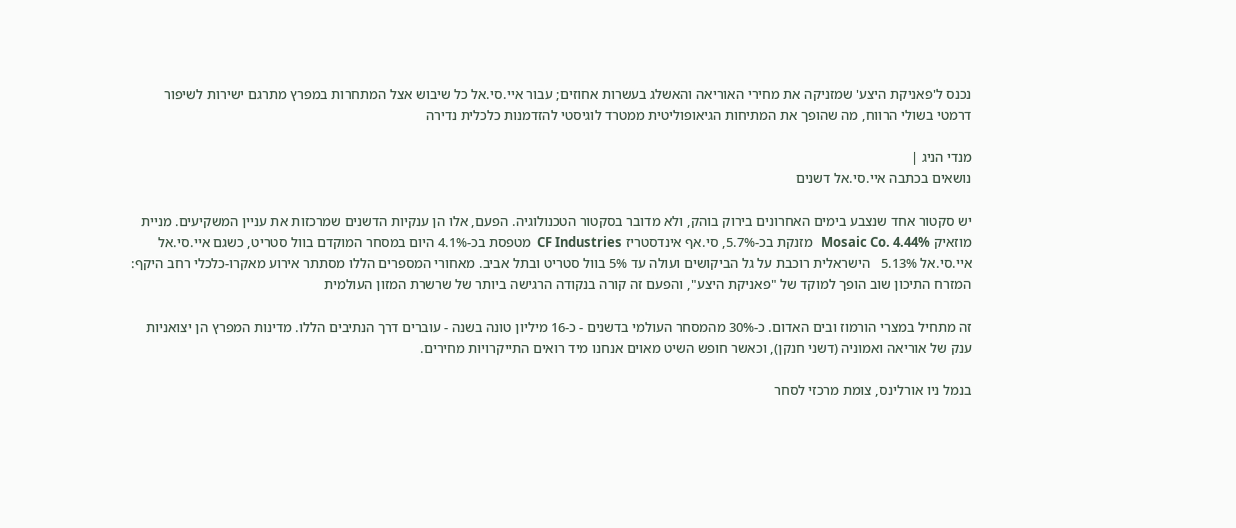נכנס ל'פאניקת היצע' שמזניקה את מחירי האוריאה והאשלג בעשרות אחוזים; עבור איי.סי.אל כל שיבוש אצל המתחרות במפרץ מתרגם ישירות לשיפור דרמטי בשולי הרווח, מה שהופך את המתיחות הגיאופוליטית ממטרד לוגיסטי להזדמנות כלכלית נדירה

מנדי הניג |
נושאים בכתבה איי.סי.אל דשנים

יש סקטור אחד שנצבע בימים האחרונים בירוק בוהק, ולא מדובר בסקטור הטכנולוגיה. הפעם, אלו הן ענקיות הדשנים שמרכזות את עניין המשקיעים. מניית מוזאיק Mosaic Co. 4.44%   מזנקת בכ-5.7%, סי.אף אינדסטריז CF Industries  מטפסת בכ-4.1% היום במסחר המוקדם בוול סטריט, כשגם איי.סי.אל איי.סי.אל 5.13%   הישראלית רוכבת על גל הביקושים ועולה עד 5% בוול סטריט ובתל אביב. מאחורי המספרים הללו מסתתר אירוע מאקרו-כלכלי רחב היקף: המזרח התיכון שוב הופך למוקד של "פאניקת היצע", והפעם זה קורה בנקודה הרגישה ביותר של שרשרת המזון העולמית

זה מתחיל במצרי הורמוז ובים האדום. כ-30% מהמסחר העולמי בדשנים - כ-16 מיליון טונה בשנה - עוברים דרך הנתיבים הללו. מדינות המפרץ הן יצואניות ענק של אוריאה ואמוניה (דשני חנקן), וכאשר חופש השיט מאוים אנחנו מיד רואים התייקרויות מחירים.

בנמל ניו אורלינס, צומת מרכזי לסחר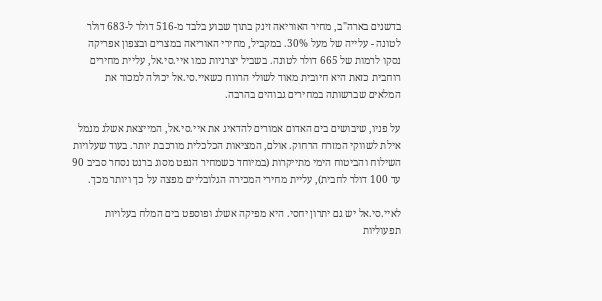בדשנים בארה"ב, מחיר האוריאה זינק בתוך שבוע בלבד מ-516 דולר ל-683 דולר לטונה - עלייה של מעל 30%. במקביל, מחירי האוריאה במצרים ובצפון אפריקה נסקו לרמות של 665 דולר לטונה. בשביל יצרניות כמו איי.סי.אל, עליית מחירים רוחבית כזאת היא חיובית מאוד לשולי הרווח כשאיי.סי.אל יכולה למכור את המלאים שברשותה במחירים גבוהים בהרבה.

על פניו, שיבושים בים האדום אמורים להדאיג את איי.סי.אל, המייצאת אשלג מנמל אילת לשווקי המזרח הרחוק. אולם, המציאות הכלכלית מורכבת יותר. בעוד שעלויות השילוח והביטוח הימי מתייקרות (במיוחד כשמחיר הנפט מסוג ברנט נסחר סביב 90 עד 100 דולר לחבית), עליית מחירי המכירה הגלובליים מפצה על כך ויותר מכך.

לאיי.סי.אל יש גם יתרון יחסי. היא מפיקה אשלג ופוספט בים המלח בעלויות תפעוליות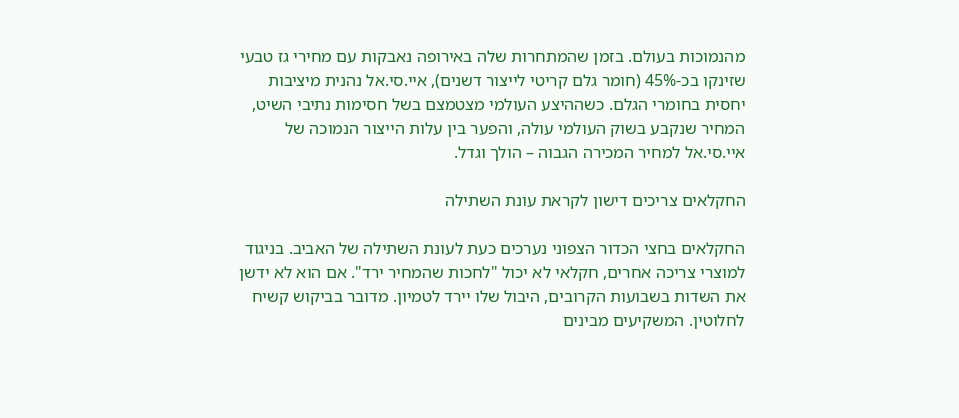מהנמוכות בעולם. בזמן שהמתחרות שלה באירופה נאבקות עם מחירי גז טבעי שזינקו בכ-45% (חומר גלם קריטי לייצור דשנים), איי.סי.אל נהנית מיציבות יחסית בחומרי הגלם. כשההיצע העולמי מצטמצם בשל חסימות נתיבי השיט, המחיר שנקבע בשוק העולמי עולה, והפער בין עלות הייצור הנמוכה של איי.סי.אל למחיר המכירה הגבוה – הולך וגדל.

החקלאים צריכים דישון לקראת עונת השתילה

החקלאים בחצי הכדור הצפוני נערכים כעת לעונת השתילה של האביב. בניגוד למוצרי צריכה אחרים, חקלאי לא יכול "לחכות שהמחיר ירד". אם הוא לא ידשן את השדות בשבועות הקרובים, היבול שלו יירד לטמיון. מדובר בביקוש קשיח לחלוטין. המשקיעים מבינים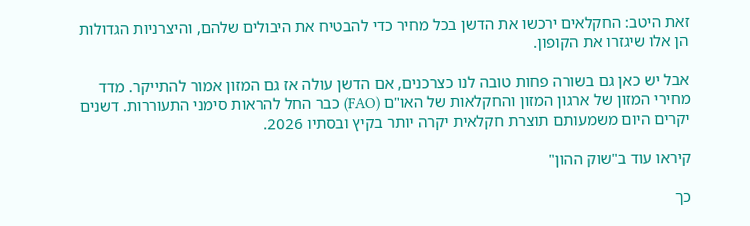זאת היטב: החקלאים ירכשו את הדשן בכל מחיר כדי להבטיח את היבולים שלהם, והיצרניות הגדולות הן אלו שיגזרו את הקופון.

אבל יש כאן גם בשורה פחות טובה לנו כצרכנים, אם הדשן עולה אז גם המזון אמור להתייקר. מדד מחירי המזון של ארגון המזון והחקלאות של האו"ם (FAO) כבר החל להראות סימני התעוררות. דשנים יקרים היום משמעותם תוצרת חקלאית יקרה יותר בקיץ ובסתיו 2026.

קיראו עוד ב"שוק ההון"

כך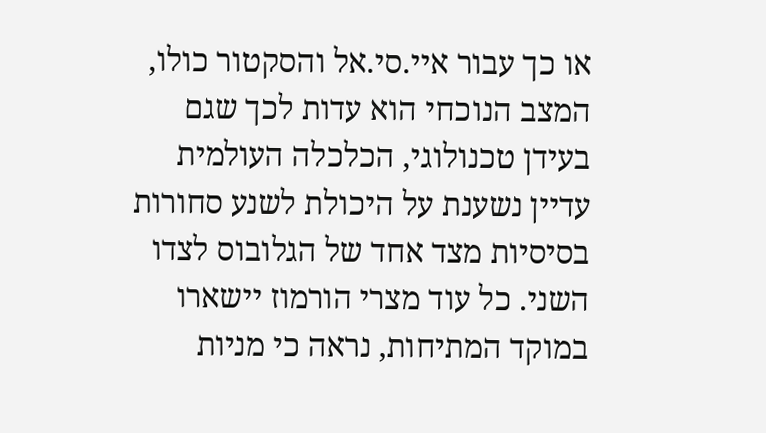או כך עבור איי.סי.אל והסקטור כולו, המצב הנוכחי הוא עדות לכך שגם בעידן טכנולוגי, הכלכלה העולמית עדיין נשענת על היכולת לשנע סחורות בסיסיות מצד אחד של הגלובוס לצדו השני. כל עוד מצרי הורמוז יישארו במוקד המתיחות, נראה כי מניות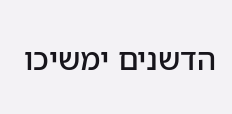הדשנים ימשיכו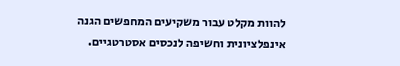להוות מקלט עבור משקיעים המחפשים הגנה אינפלציונית וחשיפה לנכסים אסטרטגיים.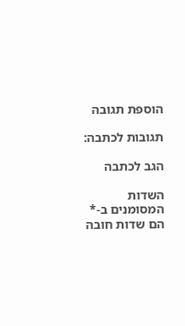הוספת תגובה

תגובות לכתבה:

הגב לכתבה

השדות המסומנים ב-* הם שדות חובה